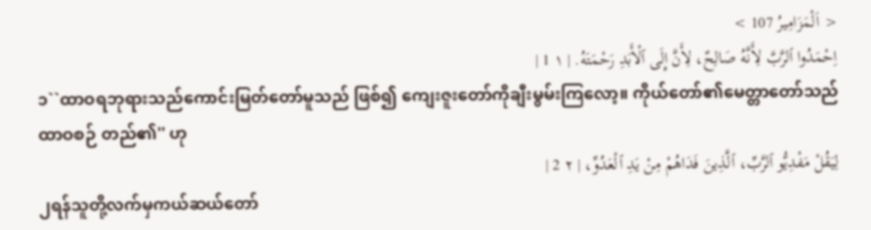< اَلْمَزَامِيرُ 107 >
اِحْمَدُوا ٱلرَّبَّ لِأَنَّهُ صَالِحٌ، لِأَنَّ إِلَى ٱلْأَبَدِ رَحْمَتَهُ. | ١ 1 |
၁``ထာဝရဘုရားသည်ကောင်းမြတ်တော်မူသည် ဖြစ်၍ ကျေးဇူးတော်ကိုချီးမွမ်းကြလော့။ ကိုယ်တော်၏မေတ္တာတော်သည်ထာဝစဉ် တည်၏'' ဟု
لِيَقُلْ مَفْدِيُّو ٱلرَّبِّ، ٱلَّذِينَ فَدَاهُمْ مِنْ يَدِ ٱلْعَدُوِّ، | ٢ 2 |
၂ရန်သူတို့လက်မှကယ်ဆယ်တော်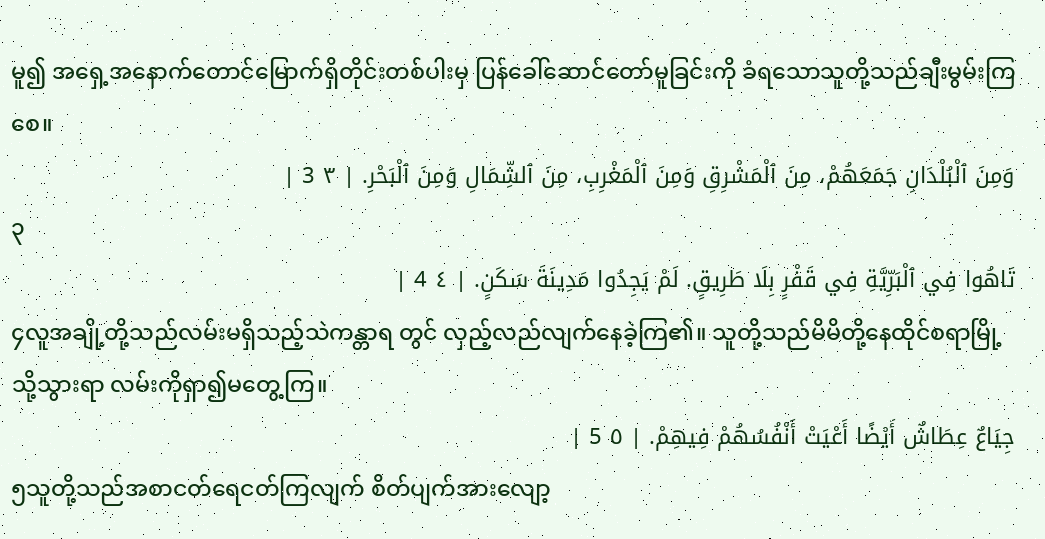မူ၍ အရှေ့အနောက်တောင်မြောက်ရှိတိုင်းတစ်ပါးမှ ပြန်ခေါ်ဆောင်တော်မူခြင်းကို ခံရသောသူတို့သည်ချီးမွမ်းကြစေ။
وَمِنَ ٱلْبُلْدَانِ جَمَعَهُمْ، مِنَ ٱلْمَشْرِقِ وَمِنَ ٱلْمَغْرِبِ، مِنَ ٱلشِّمَالِ وَمِنَ ٱلْبَحْرِ. | ٣ 3 |
၃
تَاهُوا فِي ٱلْبَرِّيَّةِ فِي قَفْرٍ بِلَا طَرِيقٍ. لَمْ يَجِدُوا مَدِينَةَ سَكَنٍ. | ٤ 4 |
၄လူအချို့တို့သည်လမ်းမရှိသည့်သဲကန္တာရ တွင် လှည့်လည်လျက်နေခဲ့ကြ၏။ သူတို့သည်မိမိတို့နေထိုင်စရာမြို့သို့သွားရာ လမ်းကိုရှာ၍မတွေ့ကြ။
جِيَاعٌ عِطَاشٌ أَيْضًا أَعْيَتْ أَنْفُسُهُمْ فِيهِمْ. | ٥ 5 |
၅သူတို့သည်အစာငတ်ရေငတ်ကြလျက် စိတ်ပျက်အားလျော့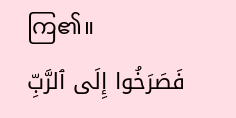ကြ၏။
فَصَرَخُوا إِلَى ٱلرَّبِّ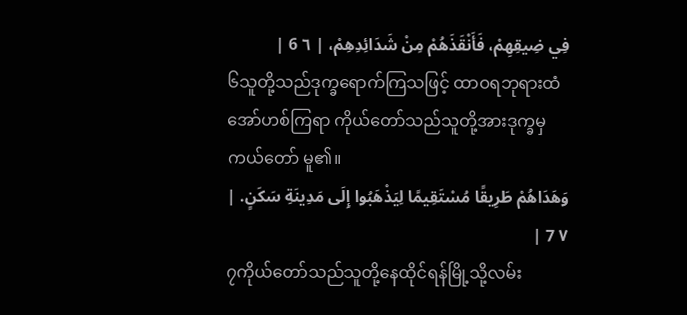فِي ضِيقِهِمْ، فَأَنْقَذَهُمْ مِنْ شَدَائِدِهِمْ، | ٦ 6 |
၆သူတို့သည်ဒုက္ခရောက်ကြသဖြင့် ထာဝရဘုရားထံအော်ဟစ်ကြရာ ကိုယ်တော်သည်သူတို့အားဒုက္ခမှကယ်တော် မူ၏။
وَهَدَاهُمْ طَرِيقًا مُسْتَقِيمًا لِيَذْهَبُوا إِلَى مَدِينَةِ سَكَنٍ. | ٧ 7 |
၇ကိုယ်တော်သည်သူတို့နေထိုင်ရန်မြို့သို့လမ်း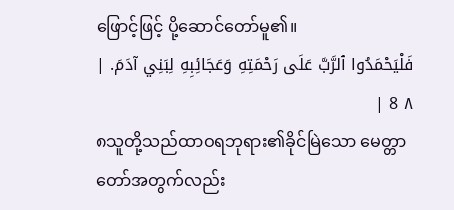ဖြောင့်ဖြင့် ပို့ဆောင်တော်မူ၏။
فَلْيَحْمَدُوا ٱلرَّبَّ عَلَى رَحْمَتِهِ وَعَجَائِبِهِ لِبَنِي آدَمَ. | ٨ 8 |
၈သူတို့သည်ထာဝရဘုရား၏ခိုင်မြဲသော မေတ္တာတော်အတွက်လည်း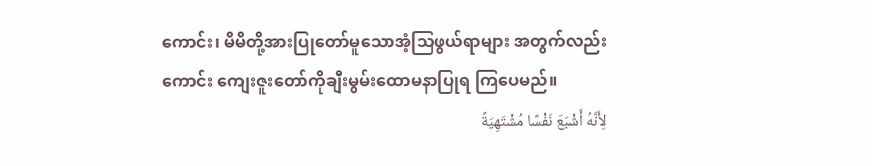ကောင်း၊ မိမိတို့အားပြုတော်မူသောအံ့သြဖွယ်ရာများ အတွက်လည်းကောင်း ကျေးဇူးတော်ကိုချီးမွမ်းထောမနာပြုရ ကြပေမည်။
لِأَنَّهُ أَشْبَعَ نَفْسًا مُشْتَهِيَةً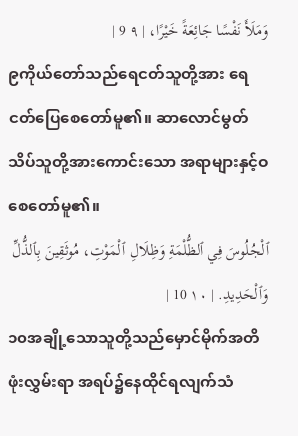وَمَلَأَ نَفْسًا جَائِعَةً خَيْرًا، | ٩ 9 |
၉ကိုယ်တော်သည်ရေငတ်သူတို့အား ရေငတ်ပြေစေတော်မူ၏။ ဆာလောင်မွတ်သိပ်သူတို့အားကောင်းသော အရာများနှင့်ဝစေတော်မူ၏။
ٱلْجُلُوسَ فِي ٱلظُّلْمَةِ وَظِلَالِ ٱلْمَوْتِ، مُوثَقِينَ بِٱلذُّلِّ وَٱلْحَدِيدِ. | ١٠ 10 |
၁၀အချို့သောသူတို့သည်မှောင်မိုက်အတိဖုံးလွှမ်းရာ အရပ်၌နေထိုင်ရလျက်သံ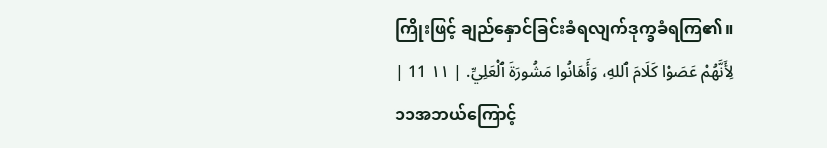ကြိုးဖြင့် ချည်နှောင်ခြင်းခံရလျက်ဒုက္ခခံရကြ၏။
لِأَنَّهُمْ عَصَوْا كَلَامَ ٱللهِ، وَأَهَانُوا مَشُورَةَ ٱلْعَلِيِّ. | ١١ 11 |
၁၁အဘယ်ကြောင့်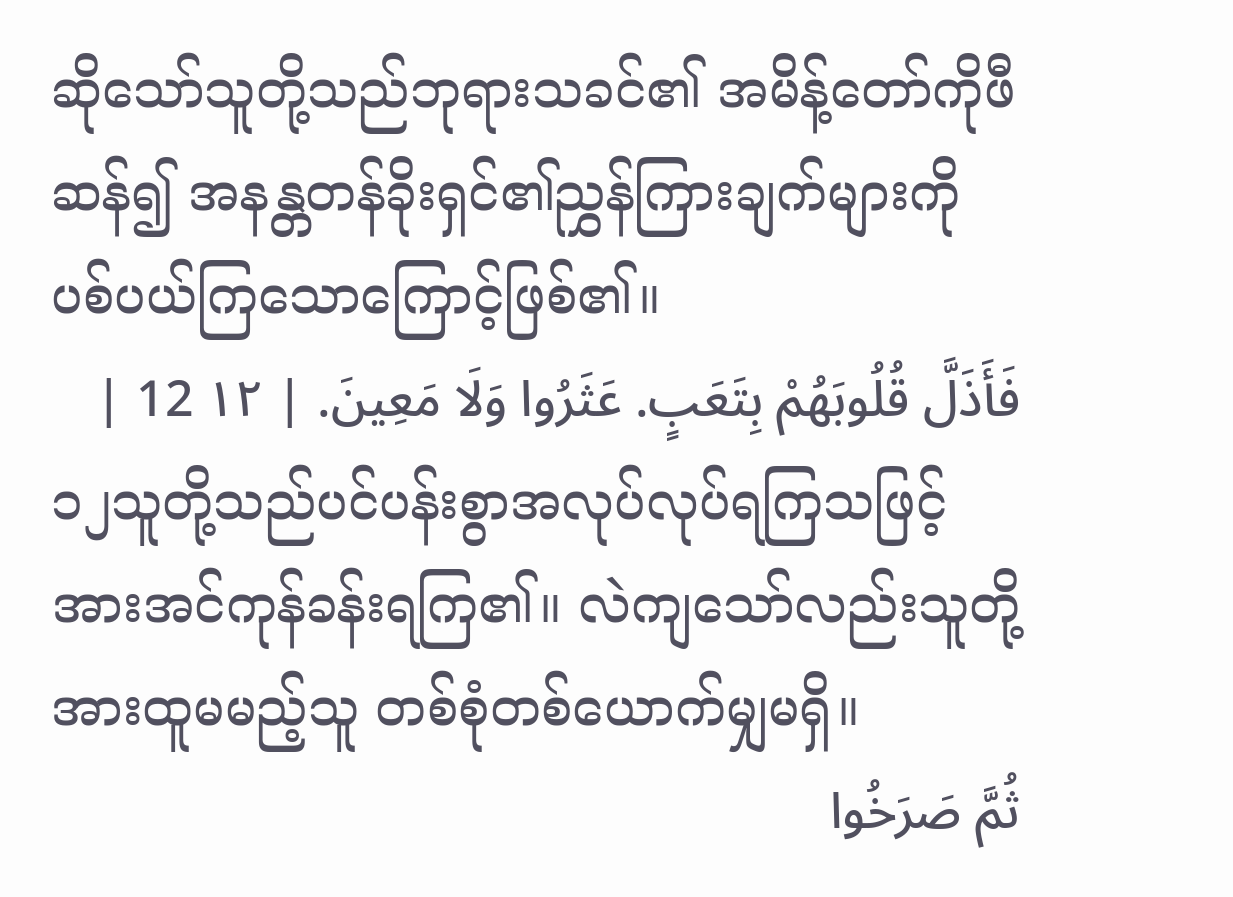ဆိုသော်သူတို့သည်ဘုရားသခင်၏ အမိန့်တော်ကိုဖီဆန်၍ အနန္တတန်ခိုးရှင်၏ညွှန်ကြားချက်များကို ပစ်ပယ်ကြသောကြောင့်ဖြစ်၏။
فَأَذَلَّ قُلُوبَهُمْ بِتَعَبٍ. عَثَرُوا وَلَا مَعِينَ. | ١٢ 12 |
၁၂သူတို့သည်ပင်ပန်းစွာအလုပ်လုပ်ရကြသဖြင့် အားအင်ကုန်ခန်းရကြ၏။ လဲကျသော်လည်းသူတို့အားထူမမည့်သူ တစ်စုံတစ်ယောက်မျှမရှိ။
ثُمَّ صَرَخُوا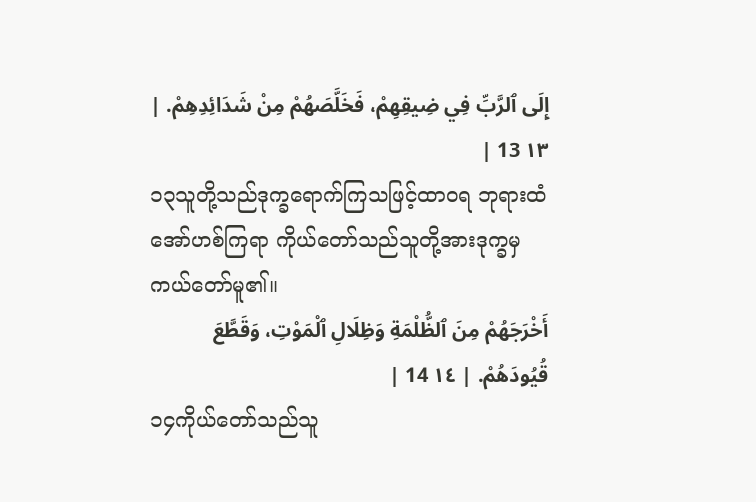إِلَى ٱلرَّبِّ فِي ضِيقِهِمْ، فَخَلَّصَهُمْ مِنْ شَدَائِدِهِمْ. | ١٣ 13 |
၁၃သူတို့သည်ဒုက္ခရောက်ကြသဖြင့်ထာဝရ ဘုရားထံ အော်ဟစ်ကြရာ ကိုယ်တော်သည်သူတို့အားဒုက္ခမှကယ်တော်မူ၏။
أَخْرَجَهُمْ مِنَ ٱلظُّلْمَةِ وَظِلَالِ ٱلْمَوْتِ، وَقَطَّعَ قُيُودَهُمْ. | ١٤ 14 |
၁၄ကိုယ်တော်သည်သူ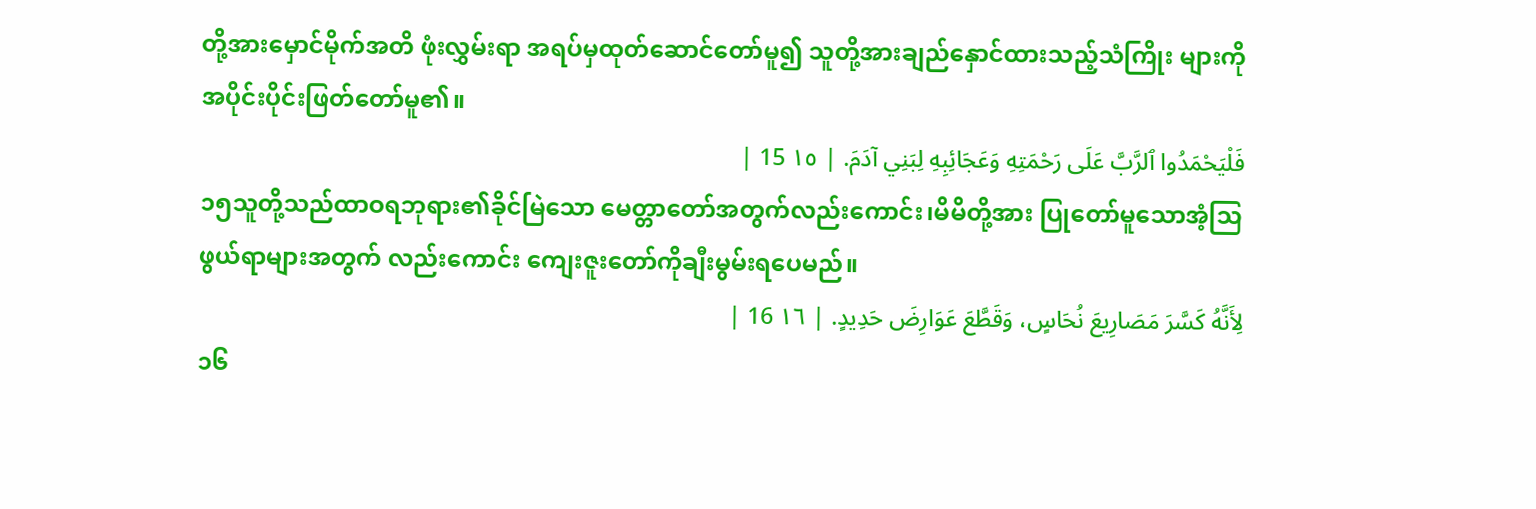တို့အားမှောင်မိုက်အတိ ဖုံးလွှမ်းရာ အရပ်မှထုတ်ဆောင်တော်မူ၍ သူတို့အားချည်နှောင်ထားသည့်သံကြိုး များကို အပိုင်းပိုင်းဖြတ်တော်မူ၏။
فَلْيَحْمَدُوا ٱلرَّبَّ عَلَى رَحْمَتِهِ وَعَجَائِبِهِ لِبَنِي آدَمَ. | ١٥ 15 |
၁၅သူတို့သည်ထာဝရဘုရား၏ခိုင်မြဲသော မေတ္တာတော်အတွက်လည်းကောင်း၊မိမိတို့အား ပြုတော်မူသောအံ့သြဖွယ်ရာများအတွက် လည်းကောင်း ကျေးဇူးတော်ကိုချီးမွမ်းရပေမည်။
لِأَنَّهُ كَسَّرَ مَصَارِيعَ نُحَاسٍ، وَقَطَّعَ عَوَارِضَ حَدِيدٍ. | ١٦ 16 |
၁၆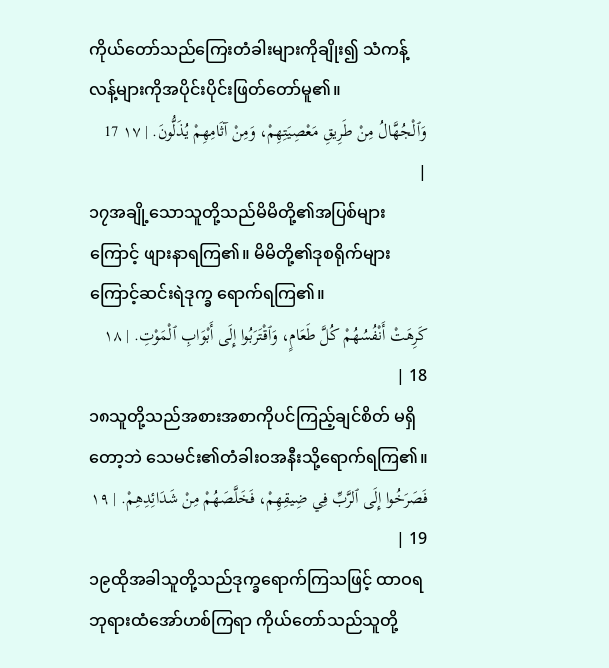ကိုယ်တော်သည်ကြေးတံခါးများကိုချိုး၍ သံကန့်လန့်များကိုအပိုင်းပိုင်းဖြတ်တော်မူ၏။
وَٱلْجُهَّالُ مِنْ طَرِيقِ مَعْصِيَتِهِمْ، وَمِنْ آثَامِهِمْ يُذَلُّونَ. | ١٧ 17 |
၁၇အချို့သောသူတို့သည်မိမိတို့၏အပြစ်များ ကြောင့် ဖျားနာရကြ၏။ မိမိတို့၏ဒုစရိုက်များကြောင့်ဆင်းရဲဒုက္ခ ရောက်ရကြ၏။
كَرِهَتْ أَنْفُسُهُمْ كُلَّ طَعَامٍ، وَٱقْتَرَبُوا إِلَى أَبْوَابِ ٱلْمَوْتِ. | ١٨ 18 |
၁၈သူတို့သည်အစားအစာကိုပင်ကြည့်ချင်စိတ် မရှိတော့ဘဲ သေမင်း၏တံခါးဝအနီးသို့ရောက်ရကြ၏။
فَصَرَخُوا إِلَى ٱلرَّبِّ فِي ضِيقِهِمْ، فَخَلَّصَهُمْ مِنْ شَدَائِدِهِمْ. | ١٩ 19 |
၁၉ထိုအခါသူတို့သည်ဒုက္ခရောက်ကြသဖြင့် ထာဝရဘုရားထံအော်ဟစ်ကြရာ ကိုယ်တော်သည်သူတို့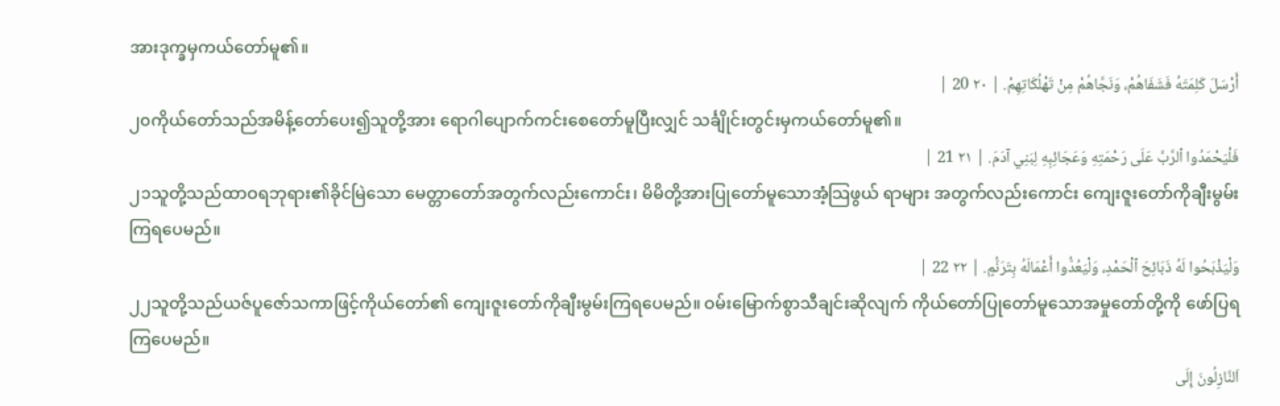အားဒုက္ခမှကယ်တော်မူ၏။
أَرْسَلَ كَلِمَتَهُ فَشَفَاهُمْ، وَنَجَّاهُمْ مِنْ تَهْلُكَاتِهِمْ. | ٢٠ 20 |
၂၀ကိုယ်တော်သည်အမိန့်တော်ပေး၍သူတို့အား ရောဂါပျောက်ကင်းစေတော်မူပြီးလျှင် သင်္ချိုင်းတွင်းမှကယ်တော်မူ၏။
فَلْيَحْمَدُوا ٱلرَّبَّ عَلَى رَحْمَتِهِ وَعَجَائِبِهِ لِبَنِي آدَمَ. | ٢١ 21 |
၂၁သူတို့သည်ထာဝရဘုရား၏ခိုင်မြဲသော မေတ္တာတော်အတွက်လည်းကောင်း၊ မိမိတို့အားပြုတော်မူသောအံ့သြဖွယ် ရာများ အတွက်လည်းကောင်း ကျေးဇူးတော်ကိုချီးမွမ်းကြရပေမည်။
وَلْيَذْبَحُوا لَهُ ذَبَائِحَ ٱلْحَمْدِ، وَلْيَعُدُّوا أَعْمَالَهُ بِتَرَنُّمٍ. | ٢٢ 22 |
၂၂သူတို့သည်ယဇ်ပူဇော်သကာဖြင့်ကိုယ်တော်၏ ကျေးဇူးတော်ကိုချီးမွမ်းကြရပေမည်။ ဝမ်းမြောက်စွာသီချင်းဆိုလျက် ကိုယ်တော်ပြုတော်မူသောအမှုတော်တို့ကို ဖော်ပြရကြပေမည်။
اَلنَّازِلُونَ إِلَى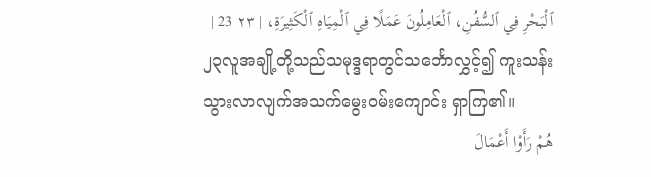ٱلْبَحْرِ فِي ٱلسُّفُنِ، ٱلْعَامِلُونَ عَمَلًا فِي ٱلْمِيَاهِ ٱلْكَثِيرَةِ، | ٢٣ 23 |
၂၃လူအချို့တို့သည်သမုဒ္ဒရာတွင်သင်္ဘောလွှင့်၍ ကူးသန်းသွားလာလျက်အသက်မွေးဝမ်းကျောင်း ရှာကြ၏။
هُمْ رَأَوْا أَعْمَالَ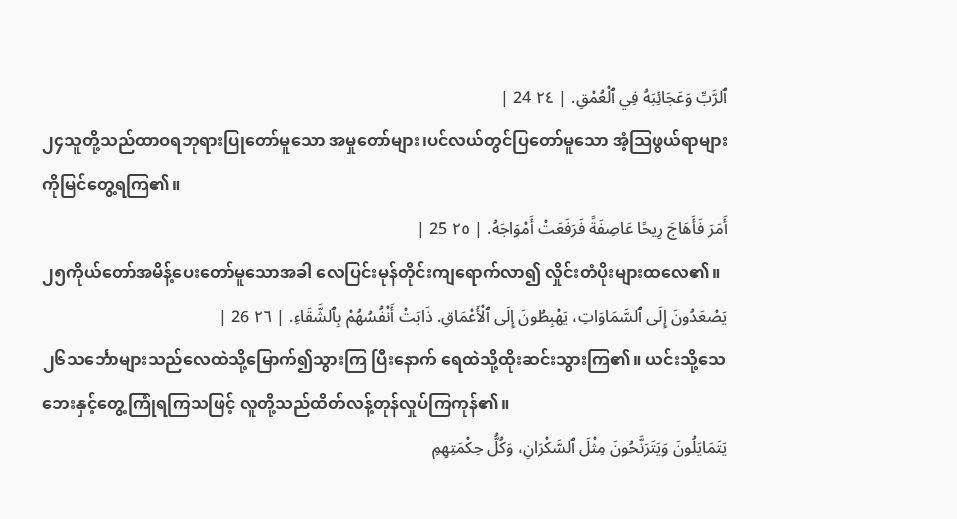ٱلرَّبِّ وَعَجَائِبَهُ فِي ٱلْعُمْقِ. | ٢٤ 24 |
၂၄သူတို့သည်ထာဝရဘုရားပြုတော်မူသော အမှုတော်များ၊ပင်လယ်တွင်ပြတော်မူသော အံ့သြဖွယ်ရာများကိုမြင်တွေ့ရကြ၏။
أَمَرَ فَأَهَاجَ رِيحًا عَاصِفَةً فَرَفَعَتْ أَمْوَاجَهُ. | ٢٥ 25 |
၂၅ကိုယ်တော်အမိန့်ပေးတော်မူသောအခါ လေပြင်းမုန်တိုင်းကျရောက်လာ၍ လှိုင်းတံပိုးများထလေ၏။
يَصْعَدُونَ إِلَى ٱلسَّمَاوَاتِ، يَهْبِطُونَ إِلَى ٱلْأَعْمَاقِ. ذَابَتْ أَنْفُسُهُمْ بِٱلشَّقَاءِ. | ٢٦ 26 |
၂၆သင်္ဘောများသည်လေထဲသို့မြောက်၍သွားကြ ပြီးနောက် ရေထဲသို့ထိုးဆင်းသွားကြ၏။ ယင်းသို့သေဘေးနှင့်တွေ့ကြုံရကြသဖြင့် လူတို့သည်ထိတ်လန့်တုန်လှုပ်ကြကုန်၏။
يَتَمَايَلُونَ وَيَتَرَنَّحُونَ مِثْلَ ٱلسَّكْرَانِ، وَكُلُّ حِكْمَتِهِمِ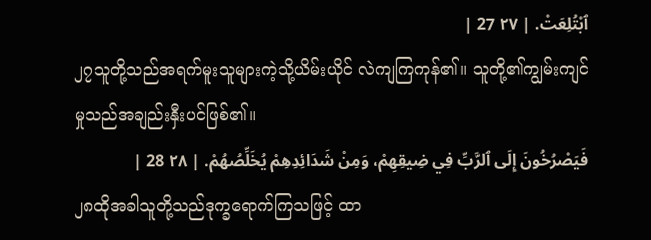ٱبْتُلِعَتْ. | ٢٧ 27 |
၂၇သူတို့သည်အရက်မူးသူများကဲ့သို့ယိမ်းယိုင် လဲကျကြကုန်၏။ သူတို့၏ကျွမ်းကျင်မှုသည်အချည်းနှီးပင်ဖြစ်၏။
فَيَصْرُخُونَ إِلَى ٱلرَّبِّ فِي ضِيقِهِمْ، وَمِنْ شَدَائِدِهِمْ يُخَلِّصُهُمْ. | ٢٨ 28 |
၂၈ထိုအခါသူတို့သည်ဒုက္ခရောက်ကြသဖြင့် ထာ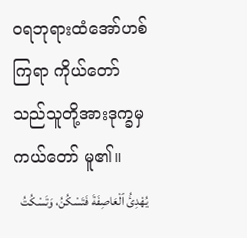ဝရဘုရားထံအော်ဟစ်ကြရာ ကိုယ်တော်သည်သူတို့အားဒုက္ခမှကယ်တော် မူ၏။
يُهْدِئُ ٱلْعَاصِفَةَ فَتَسْكُنُ، وَتَسْكُتُ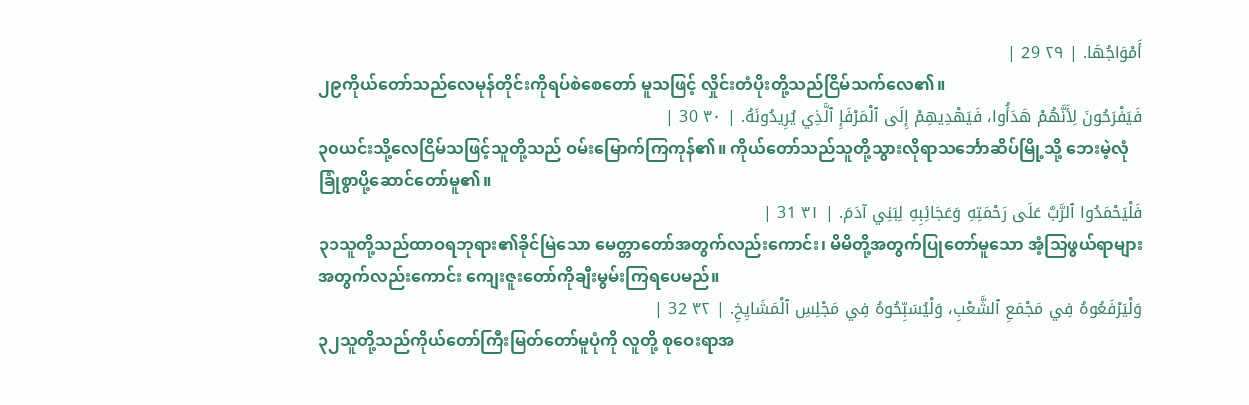أَمْوَاجُهَا. | ٢٩ 29 |
၂၉ကိုယ်တော်သည်လေမုန်တိုင်းကိုရပ်စဲစေတော် မူသဖြင့် လှိုင်းတံပိုးတို့သည်ငြိမ်သက်လေ၏။
فَيَفْرَحُونَ لِأَنَّهُمْ هَدَأُوا، فَيَهْدِيهِمْ إِلَى ٱلْمَرْفَإِ ٱلَّذِي يُرِيدُونَهُ. | ٣٠ 30 |
၃၀ယင်းသို့လေငြိမ်သဖြင့်သူတို့သည် ဝမ်းမြောက်ကြကုန်၏။ ကိုယ်တော်သည်သူတို့သွားလိုရာသင်္ဘောဆိပ်မြို့သို့ ဘေးမဲ့လုံခြုံစွာပို့ဆောင်တော်မူ၏။
فَلْيَحْمَدُوا ٱلرَّبَّ عَلَى رَحْمَتِهِ وَعَجَائِبِهِ لِبَنِي آدَمَ. | ٣١ 31 |
၃၁သူတို့သည်ထာဝရဘုရား၏ခိုင်မြဲသော မေတ္တာတော်အတွက်လည်းကောင်း၊ မိမိတို့အတွက်ပြုတော်မူသော အံ့သြဖွယ်ရာများအတွက်လည်းကောင်း ကျေးဇူးတော်ကိုချီးမွမ်းကြရပေမည်။
وَلْيَرْفَعُوهُ فِي مَجْمَعِ ٱلشَّعْبِ، وَلْيُسَبِّحُوهُ فِي مَجْلِسِ ٱلْمَشَايِخِ. | ٣٢ 32 |
၃၂သူတို့သည်ကိုယ်တော်ကြီးမြတ်တော်မူပုံကို လူတို့ စုဝေးရာအ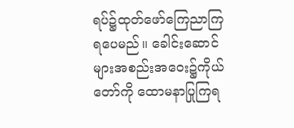ရပ်၌ထုတ်ဖော်ကြေညာကြရပေမည်။ ခေါင်းဆောင်များအစည်းအဝေး၌ကိုယ်တော်ကို ထောမနာပြုကြရ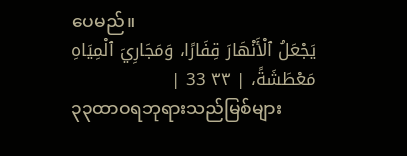ပေမည်။
يَجْعَلُ ٱلْأَنْهَارَ قِفَارًا، وَمَجَارِيَ ٱلْمِيَاهِ مَعْطَشَةً، | ٣٣ 33 |
၃၃ထာဝရဘုရားသည်မြစ်များ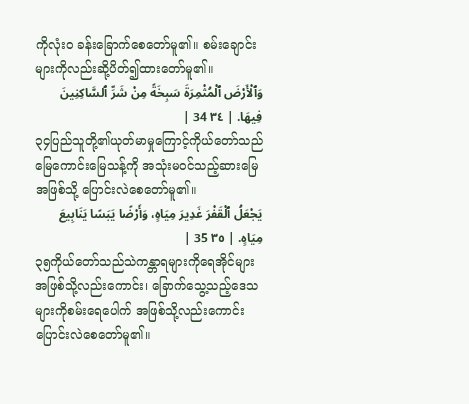ကိုလုံးဝ ခန်းခြောက်စေတော်မူ၏။ စမ်းချောင်းများကိုလည်းဆို့ပိတ်၍ထားတော်မူ၏။
وَٱلْأَرْضَ ٱلْمُثْمِرَةَ سَبِخَةً مِنْ شَرِّ ٱلسَّاكِنِينَ فِيهَا. | ٣٤ 34 |
၃၄ပြည်သူတို့၏ယုတ်မာမှုကြောင့်ကိုယ်တော်သည် မြေကောင်းမြေသန့်ကို အသုံးမဝင်သည့်ဆားမြေအဖြစ်သို့ ပြောင်းလဲစေတော်မူ၏။
يَجْعَلُ ٱلْقَفْرَ غَدِيرَ مِيَاهٍ، وَأَرْضًا يَبَسًا يَنَابِيعَ مِيَاهٍ. | ٣٥ 35 |
၃၅ကိုယ်တော်သည်သဲကန္တာရများကိုရေအိုင်များ အဖြစ်သို့လည်းကောင်း၊ ခြောက်သွေ့သည့်ဒေသများကိုစမ်းရေပေါက် အဖြစ်သို့လည်းကောင်းပြောင်းလဲစေတော်မူ၏။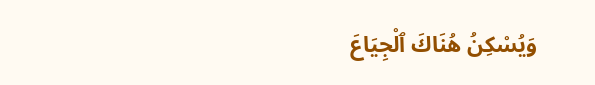وَيُسْكِنُ هُنَاكَ ٱلْجِيَاعَ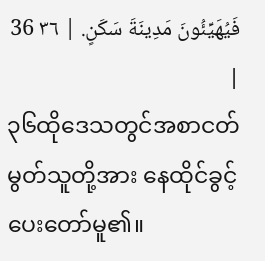فَيُهَيِّئُونَ مَدِينَةَ سَكَنٍ. | ٣٦ 36 |
၃၆ထိုဒေသတွင်အစာငတ်မွတ်သူတို့အား နေထိုင်ခွင့်ပေးတော်မူ၏။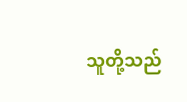သူတို့သည်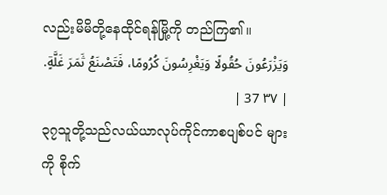လည်းမိမိတို့နေထိုင်ရန်မြို့ကို တည်ကြ၏။
وَيَزْرَعُونَ حُقُولًا وَيَغْرِسُونَ كُرُومًا، فَتَصْنَعُ ثَمَرَ غَلَّةٍ. | ٣٧ 37 |
၃၇သူတို့သည်လယ်ယာလုပ်ကိုင်ကာစပျစ်ပင် များကို စိုက်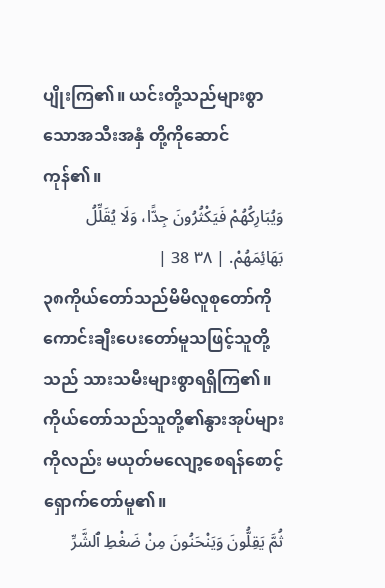ပျိုးကြ၏။ ယင်းတို့သည်များစွာသောအသီးအနှံ တို့ကိုဆောင်ကုန်၏။
وَيُبَارِكُهُمْ فَيَكْثُرُونَ جِدًّا، وَلَا يُقَلِّلُ بَهَائِمَهُمْ. | ٣٨ 38 |
၃၈ကိုယ်တော်သည်မိမိလူစုတော်ကို ကောင်းချီးပေးတော်မူသဖြင့်သူတို့သည် သားသမီးများစွာရရှိကြ၏။ ကိုယ်တော်သည်သူတို့၏နွားအုပ်များကိုလည်း မယုတ်မလျော့စေရန်စောင့်ရှောက်တော်မူ၏။
ثُمَّ يَقِلُّونَ وَيَنْحَنُونَ مِنْ ضَغْطِ ٱلشَّرِّ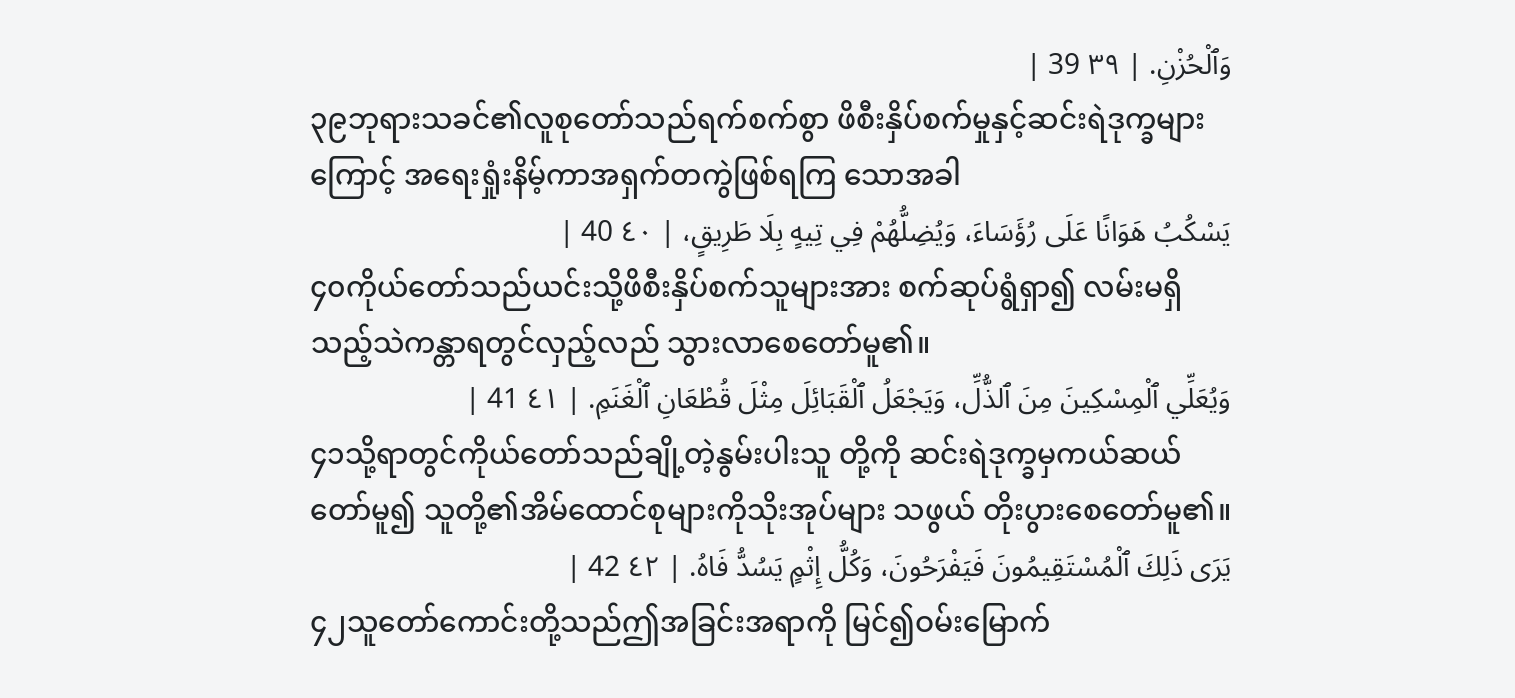وَٱلْحُزْنِ. | ٣٩ 39 |
၃၉ဘုရားသခင်၏လူစုတော်သည်ရက်စက်စွာ ဖိစီးနှိပ်စက်မှုနှင့်ဆင်းရဲဒုက္ခများကြောင့် အရေးရှုံးနိမ့်ကာအရှက်တကွဲဖြစ်ရကြ သောအခါ
يَسْكُبُ هَوَانًا عَلَى رُؤَسَاءَ، وَيُضِلُّهُمْ فِي تِيهٍ بِلَا طَرِيقٍ، | ٤٠ 40 |
၄၀ကိုယ်တော်သည်ယင်းသို့ဖိစီးနှိပ်စက်သူများအား စက်ဆုပ်ရွံရှာ၍ လမ်းမရှိသည့်သဲကန္တာရတွင်လှည့်လည် သွားလာစေတော်မူ၏။
وَيُعَلِّي ٱلْمِسْكِينَ مِنَ ٱلذُّلِّ، وَيَجْعَلُ ٱلْقَبَائِلَ مِثْلَ قُطْعَانِ ٱلْغَنَمِ. | ٤١ 41 |
၄၁သို့ရာတွင်ကိုယ်တော်သည်ချို့တဲ့နွမ်းပါးသူ တို့ကို ဆင်းရဲဒုက္ခမှကယ်ဆယ်တော်မူ၍ သူတို့၏အိမ်ထောင်စုများကိုသိုးအုပ်များ သဖွယ် တိုးပွားစေတော်မူ၏။
يَرَى ذَلِكَ ٱلْمُسْتَقِيمُونَ فَيَفْرَحُونَ، وَكُلُّ إِثْمٍ يَسُدُّ فَاهُ. | ٤٢ 42 |
၄၂သူတော်ကောင်းတို့သည်ဤအခြင်းအရာကို မြင်၍ဝမ်းမြောက်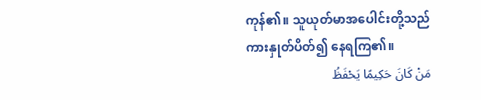ကုန်၏။ သူယုတ်မာအပေါင်းတို့သည်ကားနှုတ်ပိတ်၍ နေရကြ၏။
مَنْ كَانَ حَكِيمًا يَحْفَظُ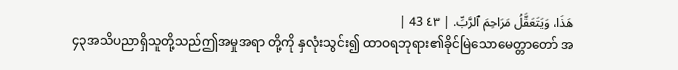هَذَا، وَيَتَعَقَّلُ مَرَاحِمَ ٱلرَّبِّ. | ٤٣ 43 |
၄၃အသိပညာရှိသူတို့သည်ဤအမှုအရာ တို့ကို နှလုံးသွင်း၍ ထာဝရဘုရား၏ခိုင်မြဲသောမေတ္တာတော် အ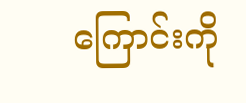ကြောင်းကို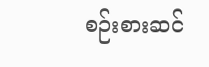စဉ်းစားဆင်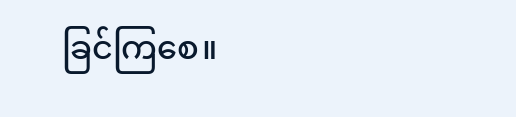ခြင်ကြစေ။